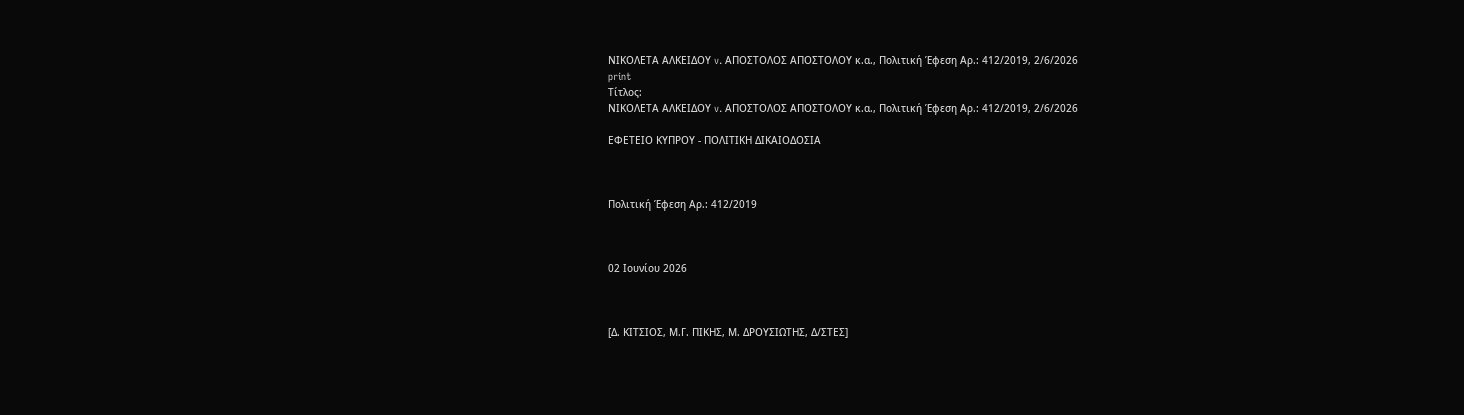ΝΙΚΟΛΕΤΑ ΑΛΚΕΙΔΟΥ v. ΑΠΟΣΤΟΛΟΣ ΑΠΟΣΤΟΛΟΥ κ.α., Πολιτική Έφεση Αρ.: 412/2019, 2/6/2026
print
Τίτλος:
ΝΙΚΟΛΕΤΑ ΑΛΚΕΙΔΟΥ v. ΑΠΟΣΤΟΛΟΣ ΑΠΟΣΤΟΛΟΥ κ.α., Πολιτική Έφεση Αρ.: 412/2019, 2/6/2026

ΕΦΕΤΕΙΟ ΚΥΠΡΟΥ ‑ ΠΟΛΙΤΙΚΗ ΔΙΚΑΙΟΔΟΣΙΑ



Πολιτική Έφεση Αρ.: 412/2019



02 Ιουνίου 2026



[Δ. ΚΙΤΣΙΟΣ, Μ.Γ. ΠΙΚΗΣ, Μ. ΔΡΟΥΣΙΩΤΗΣ, Δ/ΣΤΕΣ]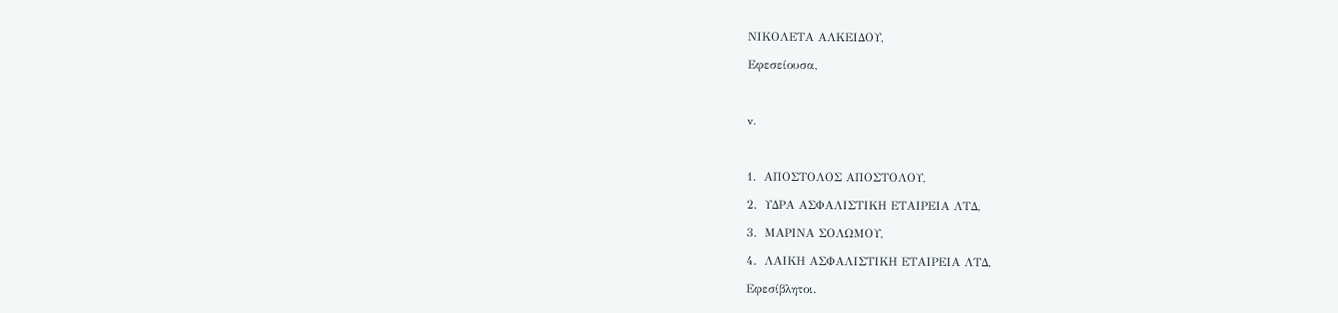ΝΙΚΟΛΕΤΑ ΑΛΚΕΙΔΟΥ,

Εφεσείουσα,



v.



1.  ΑΠΟΣΤΟΛΟΣ ΑΠΟΣΤΟΛΟΥ,

2.  ΥΔΡΑ ΑΣΦΑΛΙΣΤΙΚΗ ΕΤΑΙΡΕΙΑ ΛΤΔ,

3.  ΜΑΡΙΝΑ ΣΟΛΩΜΟΥ,

4.  ΛΑΙΚΗ ΑΣΦΑΛΙΣΤΙΚΗ ΕΤΑΙΡΕΙΑ ΛΤΔ,

Εφεσίβλητοι.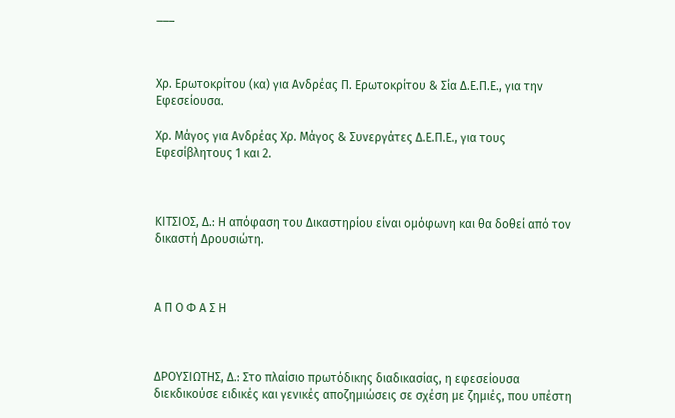___



Χρ. Ερωτοκρίτου (κα) για Ανδρέας Π. Ερωτοκρίτου & Σία Δ.Ε.Π.Ε., για την Εφεσείουσα.

Χρ. Μάγος για Ανδρέας Χρ. Μάγος & Συνεργάτες Δ.Ε.Π.Ε., για τους Εφεσίβλητους 1 και 2.



ΚΙΤΣΙΟΣ, Δ.: Η απόφαση του Δικαστηρίου είναι ομόφωνη και θα δοθεί από τον δικαστή Δρουσιώτη.



Α Π Ο Φ Α Σ Η



ΔΡΟΥΣΙΩΤΗΣ, Δ.: Στο πλαίσιο πρωτόδικης διαδικασίας, η εφεσείουσα διεκδικούσε ειδικές και γενικές αποζημιώσεις σε σχέση με ζημιές, που υπέστη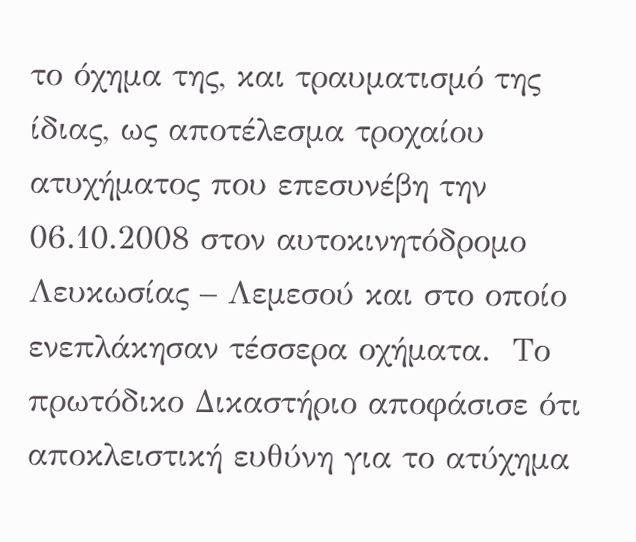το όχημα της, και τραυματισμό της ίδιας, ως αποτέλεσμα τροχαίου ατυχήματος που επεσυνέβη την 06.10.2008 στον αυτοκινητόδρομο Λευκωσίας – Λεμεσού και στο οποίο ενεπλάκησαν τέσσερα οχήματα.  Το πρωτόδικο Δικαστήριο αποφάσισε ότι αποκλειστική ευθύνη για το ατύχημα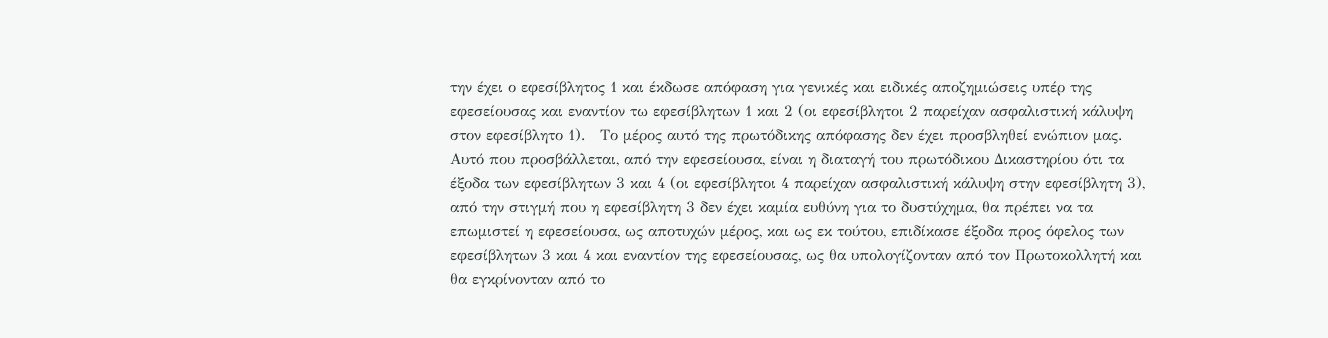την έχει ο εφεσίβλητος 1 και έκδωσε απόφαση για γενικές και ειδικές αποζημιώσεις υπέρ της εφεσείουσας και εναντίον τω εφεσίβλητων 1 και 2 (οι εφεσίβλητοι 2 παρείχαν ασφαλιστική κάλυψη στον εφεσίβλητο 1).   Το μέρος αυτό της πρωτόδικης απόφασης δεν έχει προσβληθεί ενώπιον μας.  Αυτό που προσβάλλεται, από την εφεσείουσα, είναι η διαταγή του πρωτόδικου Δικαστηρίου ότι τα έξοδα των εφεσίβλητων 3 και 4 (οι εφεσίβλητοι 4 παρείχαν ασφαλιστική κάλυψη στην εφεσίβλητη 3), από την στιγμή που η εφεσίβλητη 3 δεν έχει καμία ευθύνη για το δυστύχημα, θα πρέπει να τα επωμιστεί η εφεσείουσα, ως αποτυχών μέρος, και ως εκ τούτου, επιδίκασε έξοδα προς όφελος των εφεσίβλητων 3 και 4 και εναντίον της εφεσείουσας, ως θα υπολογίζονταν από τον Πρωτοκολλητή και θα εγκρίνονταν από το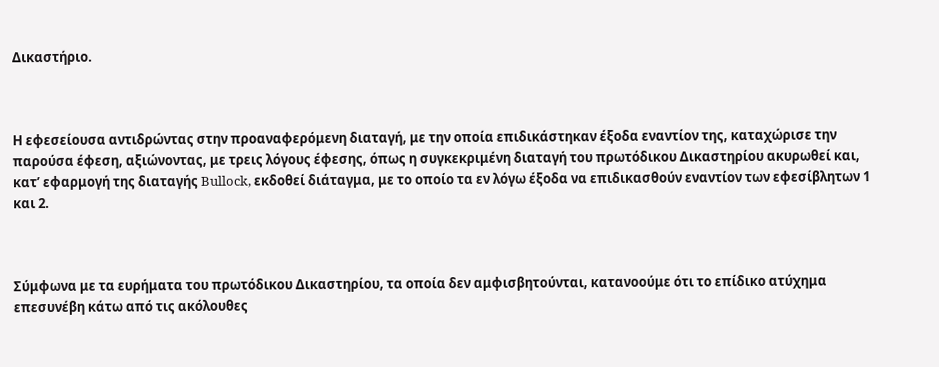Δικαστήριο.



Η εφεσείουσα αντιδρώντας στην προαναφερόμενη διαταγή, με την οποία επιδικάστηκαν έξοδα εναντίον της, καταχώρισε την παρούσα έφεση, αξιώνοντας, με τρεις λόγους έφεσης, όπως η συγκεκριμένη διαταγή του πρωτόδικου Δικαστηρίου ακυρωθεί και, κατ’ εφαρμογή της διαταγής Bullock, εκδοθεί διάταγμα, με το οποίο τα εν λόγω έξοδα να επιδικασθούν εναντίον των εφεσίβλητων 1 και 2.



Σύμφωνα με τα ευρήματα του πρωτόδικου Δικαστηρίου, τα οποία δεν αμφισβητούνται, κατανοούμε ότι το επίδικο ατύχημα επεσυνέβη κάτω από τις ακόλουθες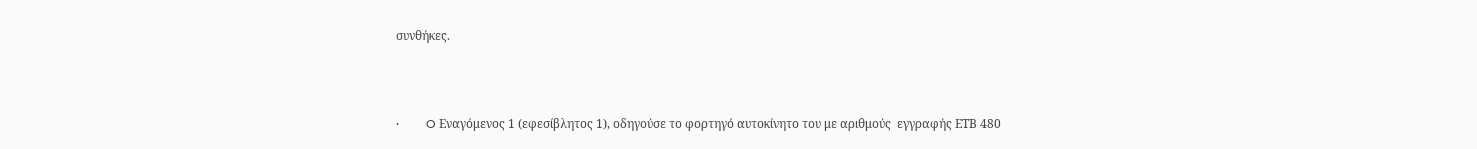συνθήκες.



·         O Εναγόμενος 1 (εφεσίβλητος 1), οδηγούσε το φορτηγό αυτοκίνητο του με αριθμούς  εγγραφής ΕΤΒ 480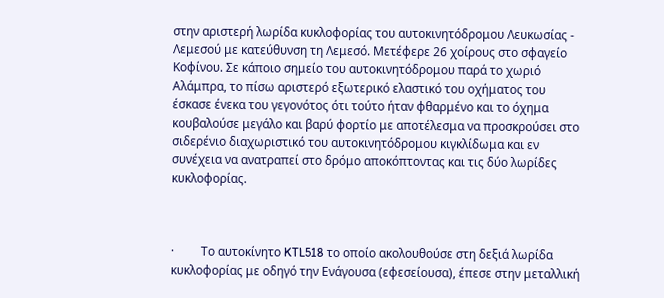στην αριστερή λωρίδα κυκλοφορίας του αυτοκινητόδρομου Λευκωσίας - Λεμεσού με κατεύθυνση τη Λεμεσό. Μετέφερε 26 χοίρους στο σφαγείο Κοφίνου. Σε κάποιο σημείο του αυτοκινητόδρομου παρά το χωριό Αλάμπρα, το πίσω αριστερό εξωτερικό ελαστικό του οχήματος του έσκασε ένεκα του γεγονότος ότι τούτο ήταν φθαρμένο και το όχημα κουβαλούσε μεγάλο και βαρύ φορτίο με αποτέλεσμα να προσκρούσει στο σιδερένιο διαχωριστικό του αυτοκινητόδρομου κιγκλίδωμα και εν συνέχεια να ανατραπεί στο δρόμο αποκόπτοντας και τις δύο λωρίδες κυκλοφορίας.



·         Το αυτοκίνητο KTL518 το οποίο ακολουθούσε στη δεξιά λωρίδα κυκλοφορίας με οδηγό την Ενάγουσα (εφεσείουσα), έπεσε στην μεταλλική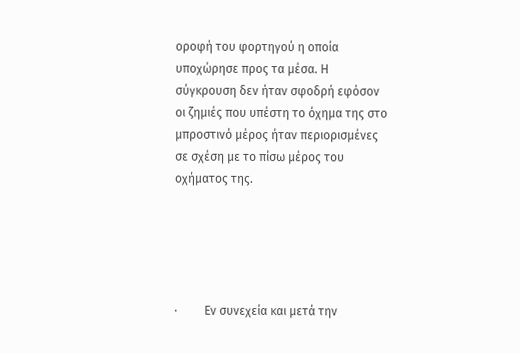οροφή του φορτηγού η οποία υποχώρησε προς τα μέσα. Η σύγκρουση δεν ήταν σφοδρή εφόσον οι ζημιές που υπέστη το όχημα της στο μπροστινό μέρος ήταν περιορισμένες σε σχέση με το πίσω μέρος του οχήματος της.





·         Εν συνεχεία και μετά την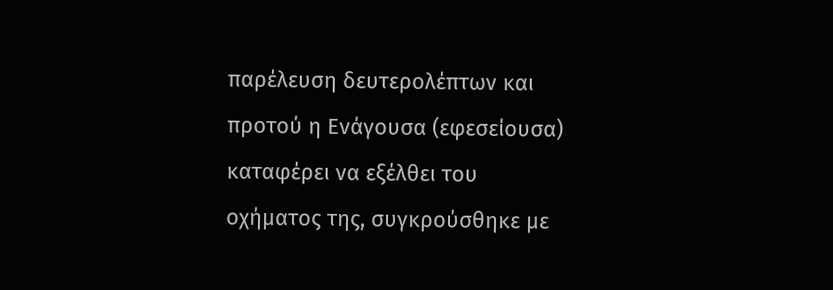παρέλευση δευτερολέπτων και προτού η Ενάγουσα (εφεσείουσα) καταφέρει να εξέλθει του οχήματος της, συγκρούσθηκε με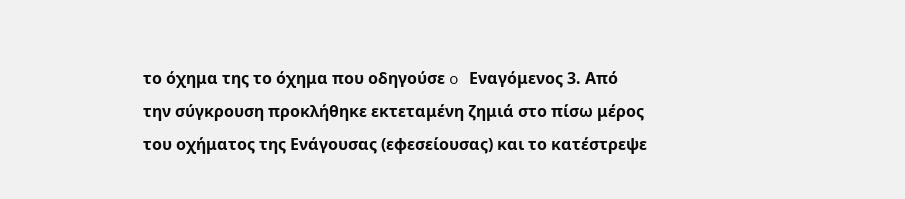το όχημα της το όχημα που οδηγούσε o Εναγόμενος 3. Από την σύγκρουση προκλήθηκε εκτεταμένη ζημιά στο πίσω μέρος του οχήματος της Ενάγουσας (εφεσείουσας) και το κατέστρεψε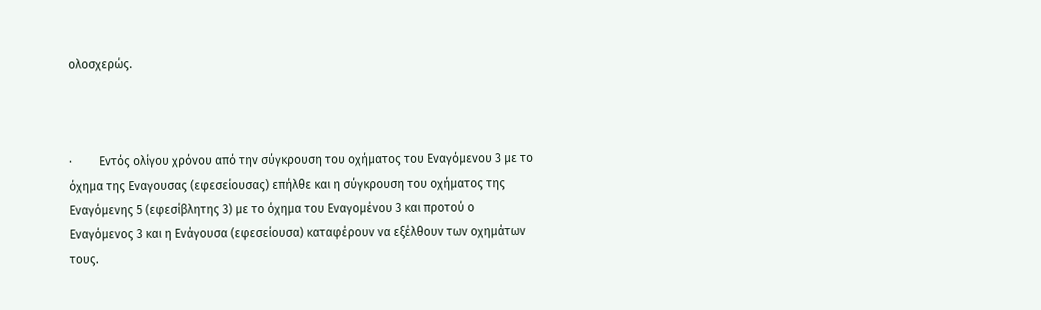ολοσχερώς.



·         Εντός ολίγου χρόνου από την σύγκρουση του οχήματος του Εναγόμενου 3 με το όχημα της Εναγουσας (εφεσείουσας) επήλθε και η σύγκρουση του οχήματος της Εναγόμενης 5 (εφεσίβλητης 3) με το όχημα του Εναγομένου 3 και προτού ο Εναγόμενος 3 και η Ενάγουσα (εφεσείουσα) καταφέρουν να εξέλθουν των οχημάτων τους.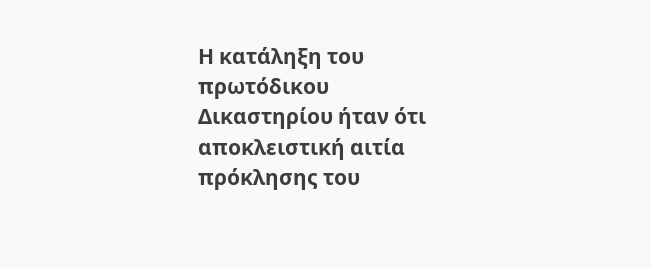Η κατάληξη του πρωτόδικου Δικαστηρίου ήταν ότι αποκλειστική αιτία πρόκλησης του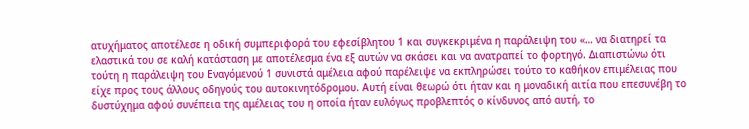ατυχήματος αποτέλεσε η οδική συμπεριφορά του εφεσίβλητου 1 και συγκεκριμένα η παράλειψη του «… να διατηρεί τα ελαστικά του σε καλή κατάσταση με αποτέλεσμα ένα εξ αυτών να σκάσει και να ανατραπεί το φορτηγό. Διαπιστώνω ότι τούτη η παράλειψη του Εναγόμενού 1 συνιστά αμέλεια αφού παρέλειψε να εκπληρώσει τούτο το καθήκον επιμέλειας που είχε προς τους άλλους οδηγούς του αυτοκινητόδρομου. Αυτή είναι θεωρώ ότι ήταν και η μοναδική αιτία που επεσυνέβη το δυστύχημα αφού συνέπεια της αμέλειας του η οποία ήταν ευλόγως προβλεπτός ο κίνδυνος από αυτή, το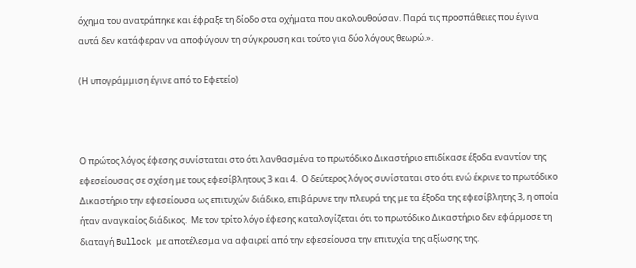όχημα του ανατράπηκε και έφραξε τη δίοδο στα οχήματα που ακολουθούσαν. Παρά τις προσπάθειες που έγινα αυτά δεν κατάφεραν να αποφύγουν τη σύγκρουση και τούτο για δύο λόγους θεωρώ.».

(Η υπογράμμιση έγινε από το Εφετείο)



Ο πρώτος λόγος έφεσης συνίσταται στο ότι λανθασμένα το πρωτόδικο Δικαστήριο επιδίκασε έξοδα εναντίον της εφεσείουσας σε σχέση με τους εφεσίβλητους 3 και 4.  Ο δεύτερος λόγος συνίσταται στο ότι ενώ έκρινε το πρωτόδικο Δικαστήριο την εφεσείουσα ως επιτυχών διάδικο, επιβάρυνε την πλευρά της με τα έξοδα της εφεσίβλητης 3, η οποία ήταν αναγκαίος διάδικος.  Με τον τρίτο λόγο έφεσης καταλογίζεται ότι το πρωτόδικο Δικαστήριο δεν εφάρμοσε τη διαταγή Bullock με αποτέλεσμα να αφαιρεί από την εφεσείουσα την επιτυχία της αξίωσης της.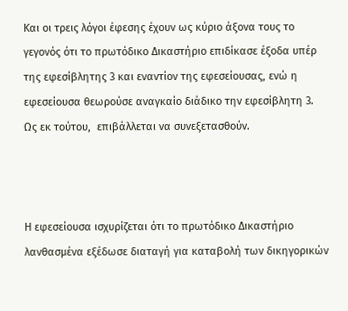Και οι τρεις λόγοι έφεσης έχουν ως κύριο άξονα τους το γεγονός ότι το πρωτόδικο Δικαστήριο επιδίκασε έξοδα υπέρ της εφεσίβλητης 3 και εναντίον της εφεσείουσας, ενώ η εφεσείουσα θεωρούσε αναγκαίο διάδικο την εφεσίβλητη 3.  Ως εκ τούτου,  επιβάλλεται να συνεξετασθούν.



Η εφεσείουσα ισχυρίζεται ότι το πρωτόδικο Δικαστήριο λανθασμένα εξέδωσε διαταγή για καταβολή των δικηγορικών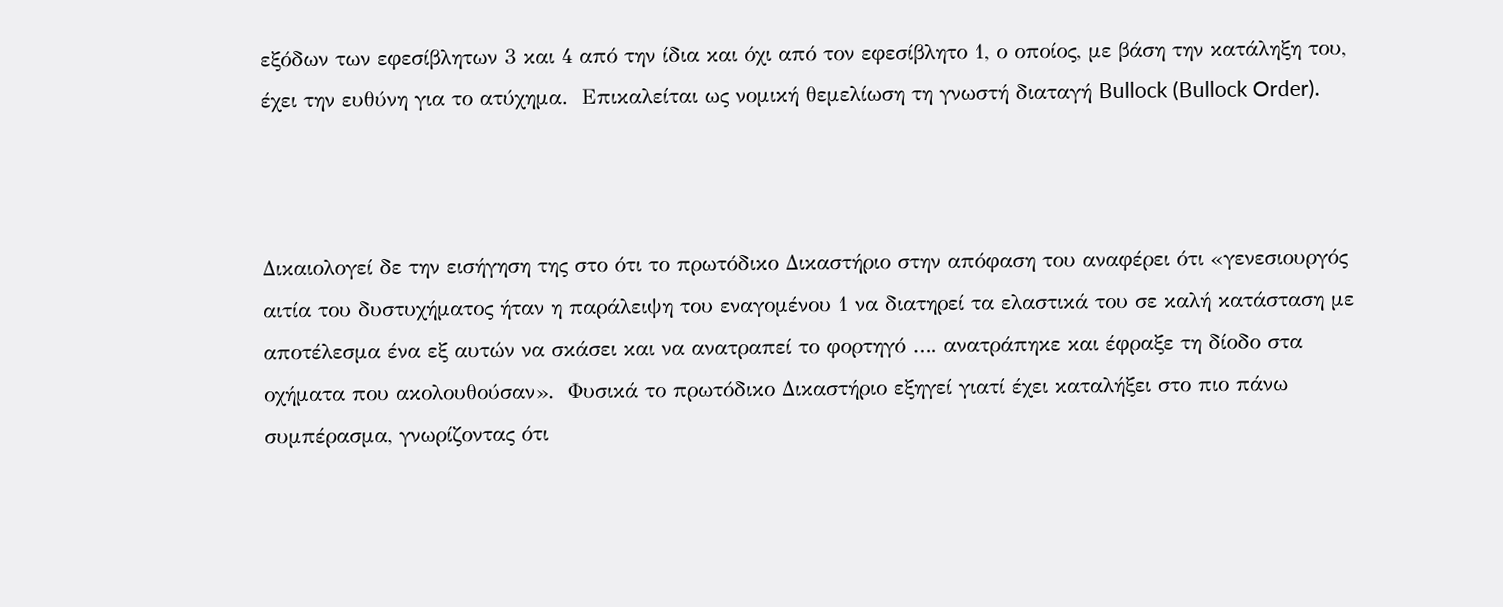εξόδων των εφεσίβλητων 3 και 4 από την ίδια και όχι από τον εφεσίβλητο 1, ο οποίος, με βάση την κατάληξη του, έχει την ευθύνη για το ατύχημα.  Επικαλείται ως νομική θεμελίωση τη γνωστή διαταγή Bullock (Bullock Order).



Δικαιολογεί δε την εισήγηση της στο ότι το πρωτόδικο Δικαστήριο στην απόφαση του αναφέρει ότι «γενεσιουργός αιτία του δυστυχήματος ήταν η παράλειψη του εναγομένου 1 να διατηρεί τα ελαστικά του σε καλή κατάσταση με αποτέλεσμα ένα εξ αυτών να σκάσει και να ανατραπεί το φορτηγό …. ανατράπηκε και έφραξε τη δίοδο στα οχήματα που ακολουθούσαν».  Φυσικά το πρωτόδικο Δικαστήριο εξηγεί γιατί έχει καταλήξει στο πιο πάνω συμπέρασμα, γνωρίζοντας ότι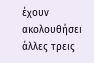έχουν ακολουθήσει άλλες τρεις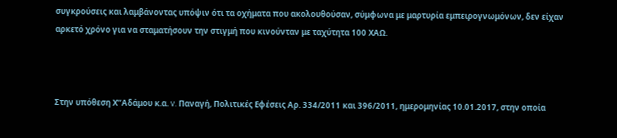συγκρούσεις και λαμβάνοντας υπόψιν ότι τα οχήματα που ακολουθούσαν, σύμφωνα με μαρτυρία εμπειρογνωμόνων, δεν είχαν αρκετό χρόνο για να σταματήσουν την στιγμή που κινούνταν με ταχύτητα 100 ΧΑΩ.



Στην υπόθεση Χ’’Αδάμου κ.α. v. Παναγή, Πολιτικές Εφέσεις Αρ. 334/2011 και 396/2011, ημερομηνίας 10.01.2017, στην οποία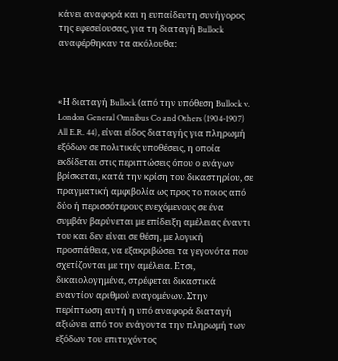κάνει αναφορά και η ευπαίδευτη συνήγορος της εφεσείουσας, για τη διαταγή Bullock αναφέρθηκαν τα ακόλουθα:



«Η διαταγή Bullock (από την υπόθεση Bullock v. London General Omnibus Co and Others (1904-1907) All E.R. 44), είναι είδος διαταγής για πληρωμή εξόδων σε πολιτικές υποθέσεις, η οποία εκδίδεται στις περιπτώσεις όπου ο ενάγων βρίσκεται, κατά την κρίση του δικαστηρίου, σε πραγματική αμφιβολία ως προς το ποιος από δύο ή περισσότερους ενεχόμενους σε ένα συμβάν βαρύνεται με επίδειξη αμέλειας έναντι του και δεν είναι σε θέση, με λογική προσπάθεια, να εξακριβώσει τα γεγονότα που σχετίζονται με την αμέλεια. Ετσι, δικαιολογημένα, στρέφεται δικαστικά εναντίον αριθμού εναγομένων. Στην περίπτωση αυτή η υπό αναφορά διαταγή αξιώνει από τον ενάγοντα την πληρωμή των εξόδων του επιτυχόντος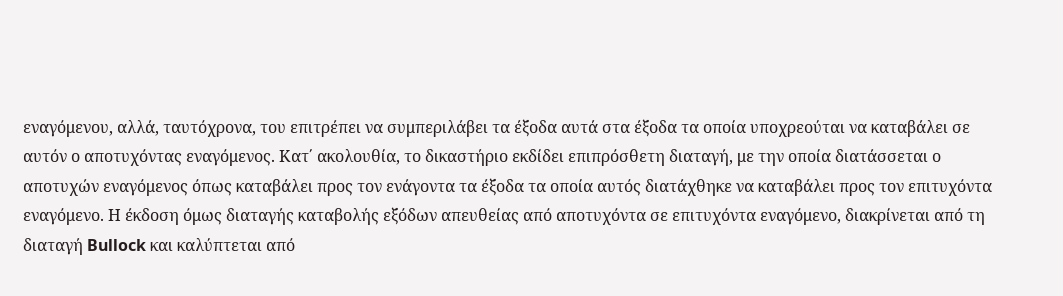εναγόμενου, αλλά, ταυτόχρονα, του επιτρέπει να συμπεριλάβει τα έξοδα αυτά στα έξοδα τα οποία υποχρεούται να καταβάλει σε αυτόν ο αποτυχόντας εναγόμενος. Κατ΄ ακολουθία, το δικαστήριο εκδίδει επιπρόσθετη διαταγή, με την οποία διατάσσεται ο αποτυχών εναγόμενος όπως καταβάλει προς τον ενάγοντα τα έξοδα τα οποία αυτός διατάχθηκε να καταβάλει προς τον επιτυχόντα εναγόμενο. Η έκδοση όμως διαταγής καταβολής εξόδων απευθείας από αποτυχόντα σε επιτυχόντα εναγόμενο, διακρίνεται από τη διαταγή Bullock και καλύπτεται από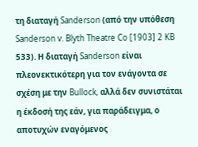τη διαταγή Sanderson (από την υπόθεση Sanderson v. Blyth Theatre Co [1903] 2 KB 533). Η διαταγή Sanderson είναι πλεονεκτικότερη για τον ενάγοντα σε σχέση με την Bullock, αλλά δεν συνιστάται η έκδοσή της εάν, για παράδειγμα, ο αποτυχών εναγόμενος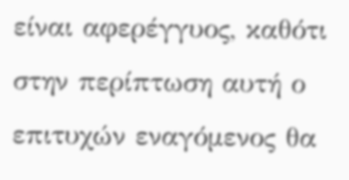είναι αφερέγγυος, καθότι στην περίπτωση αυτή ο επιτυχών εναγόμενος θα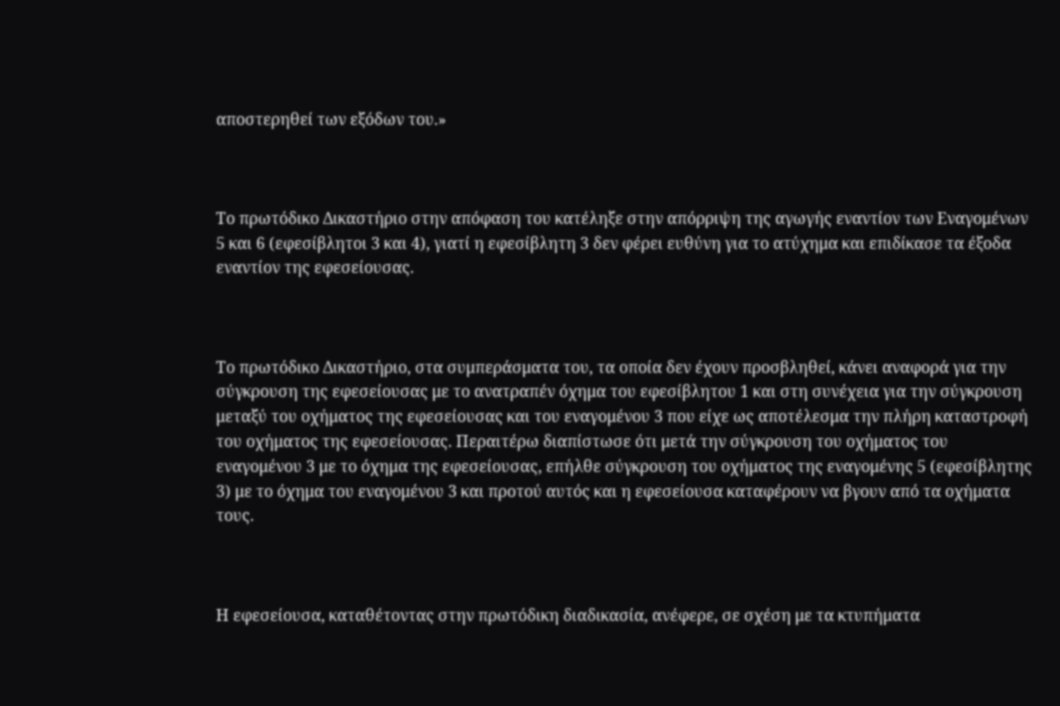αποστερηθεί των εξόδων του.»



Το πρωτόδικο Δικαστήριο στην απόφαση του κατέληξε στην απόρριψη της αγωγής εναντίον των Εναγομένων 5 και 6 (εφεσίβλητοι 3 και 4), γιατί η εφεσίβλητη 3 δεν φέρει ευθύνη για το ατύχημα και επιδίκασε τα έξοδα εναντίον της εφεσείουσας.



Το πρωτόδικο Δικαστήριο, στα συμπεράσματα του, τα οποία δεν έχουν προσβληθεί, κάνει αναφορά για την σύγκρουση της εφεσείουσας με το ανατραπέν όχημα του εφεσίβλητου 1 και στη συνέχεια για την σύγκρουση μεταξύ του οχήματος της εφεσείουσας και του εναγομένου 3 που είχε ως αποτέλεσμα την πλήρη καταστροφή του οχήματος της εφεσείουσας. Περαιτέρω διαπίστωσε ότι μετά την σύγκρουση του οχήματος του εναγομένου 3 με το όχημα της εφεσείουσας, επήλθε σύγκρουση του οχήματος της εναγομένης 5 (εφεσίβλητης 3) με το όχημα του εναγομένου 3 και προτού αυτός και η εφεσείουσα καταφέρουν να βγουν από τα οχήματα τους.



Η εφεσείουσα, καταθέτοντας στην πρωτόδικη διαδικασία, ανέφερε, σε σχέση με τα κτυπήματα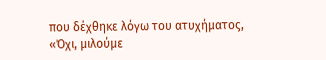που δέχθηκε λόγω του ατυχήματος, «Όχι, μιλούμε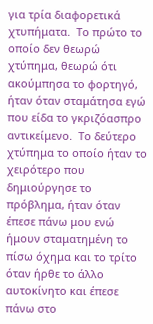για τρία διαφορετικά χτυπήματα.  Το πρώτο το οποίο δεν θεωρώ χτύπημα, θεωρώ ότι ακούμπησα το φορτηγό, ήταν όταν σταμάτησα εγώ που είδα το γκριζόασπρο αντικείμενο.  Το δεύτερο χτύπημα το οποίο ήταν το χειρότερο που δημιούργησε το πρόβλημα, ήταν όταν έπεσε πάνω μου ενώ ήμουν σταματημένη το πίσω όχημα και το τρίτο όταν ήρθε το άλλο αυτοκίνητο και έπεσε πάνω στο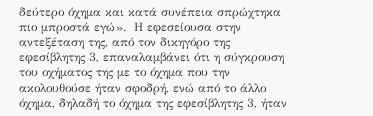δεύτερο όχημα και κατά συνέπεια σπρώχτηκα πιο μπροστά εγώ».  Η εφεσείουσα στην αντεξέταση της, από τον δικηγόρο της εφεσίβλητης 3, επαναλαμβάνει ότι η σύγκρουση του οχήματος της με το όχημα που την ακολουθούσε ήταν σφοδρή, ενώ από το άλλο όχημα, δηλαδή το όχημα της εφεσίβλητης 3, ήταν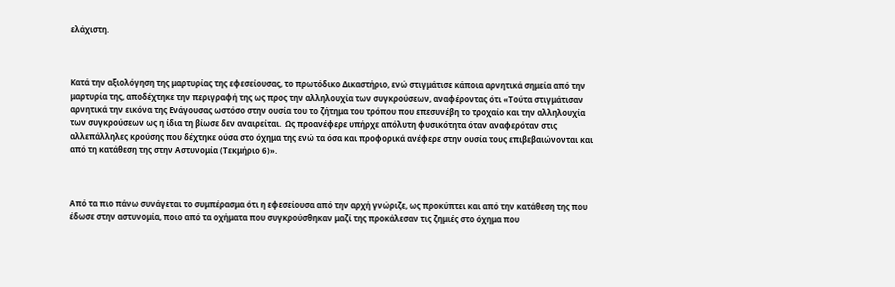ελάχιστη.



Κατά την αξιολόγηση της μαρτυρίας της εφεσείουσας, το πρωτόδικο Δικαστήριο, ενώ στιγμάτισε κάποια αρνητικά σημεία από την μαρτυρία της, αποδέχτηκε την περιγραφή της ως προς την αλληλουχία των συγκρούσεων, αναφέροντας ότι «Τούτα στιγμάτισαν αρνητικά την εικόνα της Ενάγουσας ωστόσο στην ουσία του το ζήτημα του τρόπου που επεσυνέβη το τροχαίο και την αλληλουχία των συγκρούσεων ως η ίδια τη βίωσε δεν αναιρείται.  Ως προανέφερε υπήρχε απόλυτη φυσικότητα όταν αναφερόταν στις αλλεπάλληλες κρούσης που δέχτηκε ούσα στο όχημα της ενώ τα όσα και προφορικά ανέφερε στην ουσία τους επιβεβαιώνονται και από τη κατάθεση της στην Αστυνομία (Τεκμήριο 6)».



Από τα πιο πάνω συνάγεται το συμπέρασμα ότι η εφεσείουσα από την αρχή γνώριζε, ως προκύπτει και από την κατάθεση της που έδωσε στην αστυνομία, ποιο από τα οχήματα που συγκρούσθηκαν μαζί της προκάλεσαν τις ζημιές στο όχημα που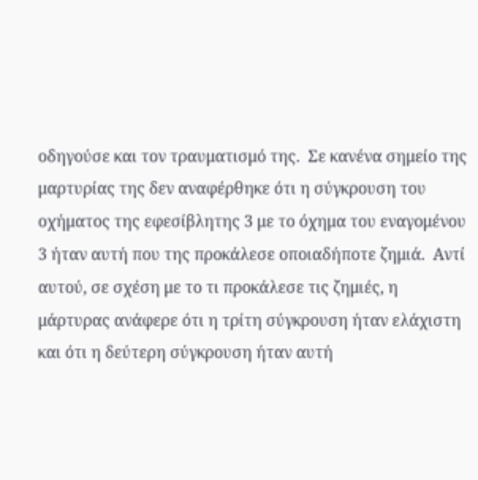οδηγούσε και τον τραυματισμό της.  Σε κανένα σημείο της μαρτυρίας της δεν αναφέρθηκε ότι η σύγκρουση του οχήματος της εφεσίβλητης 3 με το όχημα του εναγομένου 3 ήταν αυτή που της προκάλεσε οποιαδήποτε ζημιά.  Αντί αυτού, σε σχέση με το τι προκάλεσε τις ζημιές, η μάρτυρας ανάφερε ότι η τρίτη σύγκρουση ήταν ελάχιστη και ότι η δεύτερη σύγκρουση ήταν αυτή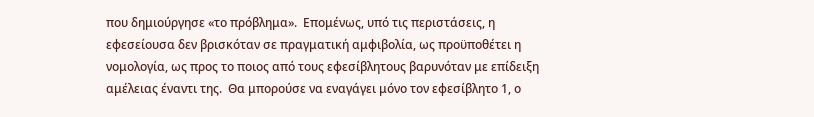που δημιούργησε «το πρόβλημα».  Επομένως, υπό τις περιστάσεις, η εφεσείουσα δεν βρισκόταν σε πραγματική αμφιβολία, ως προϋποθέτει η νομολογία, ως προς το ποιος από τους εφεσίβλητους βαρυνόταν με επίδειξη αμέλειας έναντι της.  Θα μπορούσε να εναγάγει μόνο τον εφεσίβλητο 1, ο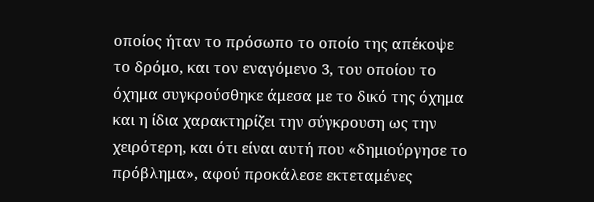οποίος ήταν το πρόσωπο το οποίο της απέκοψε το δρόμο, και τον εναγόμενο 3, του οποίου το όχημα συγκρούσθηκε άμεσα με το δικό της όχημα και η ίδια χαρακτηρίζει την σύγκρουση ως την χειρότερη, και ότι είναι αυτή που «δημιούργησε το πρόβλημα», αφού προκάλεσε εκτεταμένες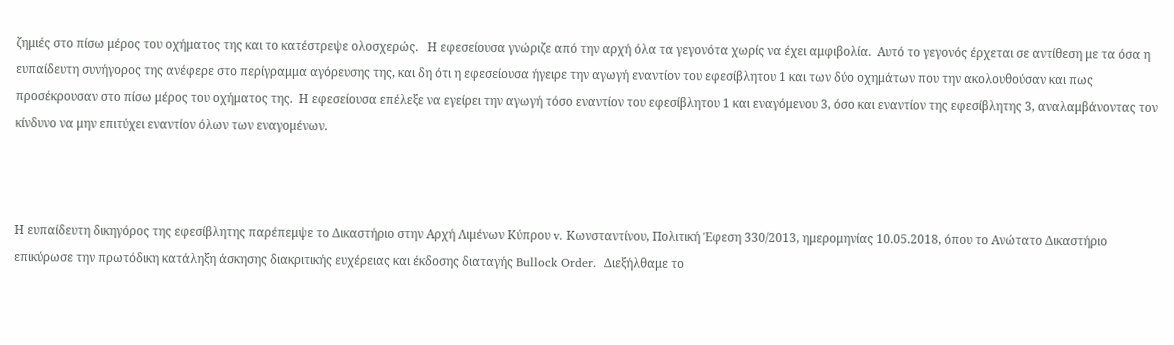ζημιές στο πίσω μέρος του οχήματος της και το κατέστρεψε ολοσχερώς.   Η εφεσείουσα γνώριζε από την αρχή όλα τα γεγονότα χωρίς να έχει αμφιβολία.  Αυτό το γεγονός έρχεται σε αντίθεση με τα όσα η ευπαίδευτη συνήγορος της ανέφερε στο περίγραμμα αγόρευσης της, και δη ότι η εφεσείουσα ήγειρε την αγωγή εναντίον του εφεσίβλητου 1 και των δύο οχημάτων που την ακολουθούσαν και πως προσέκρουσαν στο πίσω μέρος του οχήματος της.  Η εφεσείουσα επέλεξε να εγείρει την αγωγή τόσο εναντίον του εφεσίβλητου 1 και εναγόμενου 3, όσο και εναντίον της εφεσίβλητης 3, αναλαμβάνοντας τον κίνδυνο να μην επιτύχει εναντίον όλων των εναγομένων.



Η ευπαίδευτη δικηγόρος της εφεσίβλητης παρέπεμψε το Δικαστήριο στην Αρχή Λιμένων Κύπρου v. Κωνσταντίνου, Πολιτική Έφεση 330/2013, ημερομηνίας 10.05.2018, όπου το Ανώτατο Δικαστήριο επικύρωσε την πρωτόδικη κατάληξη άσκησης διακριτικής ευχέρειας και έκδοσης διαταγής Bullock Order.  Διεξήλθαμε το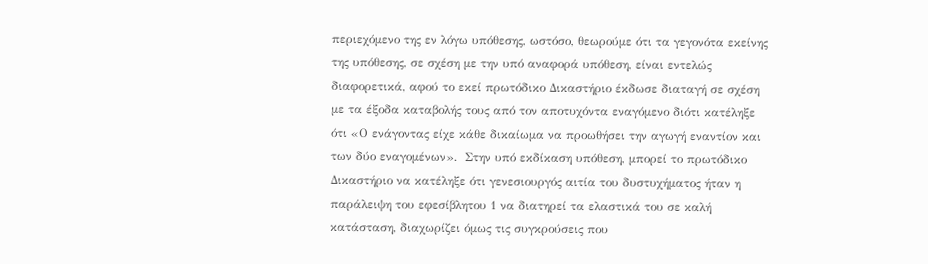περιεχόμενο της εν λόγω υπόθεσης, ωστόσο, θεωρούμε ότι τα γεγονότα εκείνης της υπόθεσης, σε σχέση με την υπό αναφορά υπόθεση, είναι εντελώς διαφορετικά, αφού το εκεί πρωτόδικο Δικαστήριο έκδωσε διαταγή σε σχέση με τα έξοδα καταβολής τους από τον αποτυχόντα εναγόμενο διότι κατέληξε ότι «Ο ενάγοντας είχε κάθε δικαίωμα να προωθήσει την αγωγή εναντίον και των δύο εναγομένων».  Στην υπό εκδίκαση υπόθεση, μπορεί το πρωτόδικο Δικαστήριο να κατέληξε ότι γενεσιουργός αιτία του δυστυχήματος ήταν η παράλειψη του εφεσίβλητου 1 να διατηρεί τα ελαστικά του σε καλή κατάσταση, διαχωρίζει όμως τις συγκρούσεις που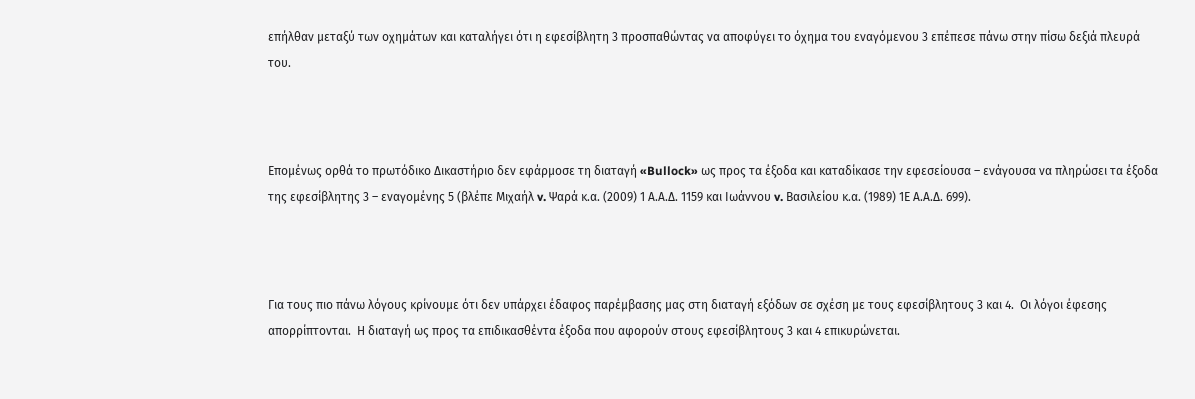επήλθαν μεταξύ των οχημάτων και καταλήγει ότι η εφεσίβλητη 3 προσπαθώντας να αποφύγει το όχημα του εναγόμενου 3 επέπεσε πάνω στην πίσω δεξιά πλευρά του.



Επομένως ορθά το πρωτόδικο Δικαστήριο δεν εφάρμοσε τη διαταγή «Bullock» ως προς τα έξοδα και καταδίκασε την εφεσείουσα – ενάγουσα να πληρώσει τα έξοδα της εφεσίβλητης 3 – εναγομένης 5 (βλέπε Μιχαήλ v. Ψαρά κ.α. (2009) 1 Α.Α.Δ. 1159 και Ιωάννου v. Βασιλείου κ.α. (1989) 1Ε Α.Α.Δ. 699).



Για τους πιο πάνω λόγους κρίνουμε ότι δεν υπάρχει έδαφος παρέμβασης μας στη διαταγή εξόδων σε σχέση με τους εφεσίβλητους 3 και 4.  Οι λόγοι έφεσης απορρίπτονται.  Η διαταγή ως προς τα επιδικασθέντα έξοδα που αφορούν στους εφεσίβλητους 3 και 4 επικυρώνεται.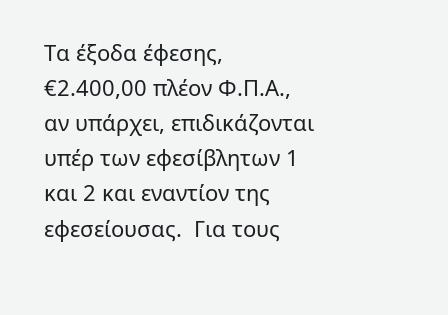Τα έξοδα έφεσης, €2.400,00 πλέον Φ.Π.Α., αν υπάρχει, επιδικάζονται υπέρ των εφεσίβλητων 1 και 2 και εναντίον της εφεσείουσας.  Για τους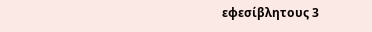εφεσίβλητους 3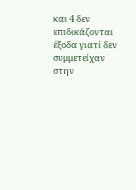και 4 δεν επιδικάζονται έξοδα γιατί δεν συμμετείχαν στην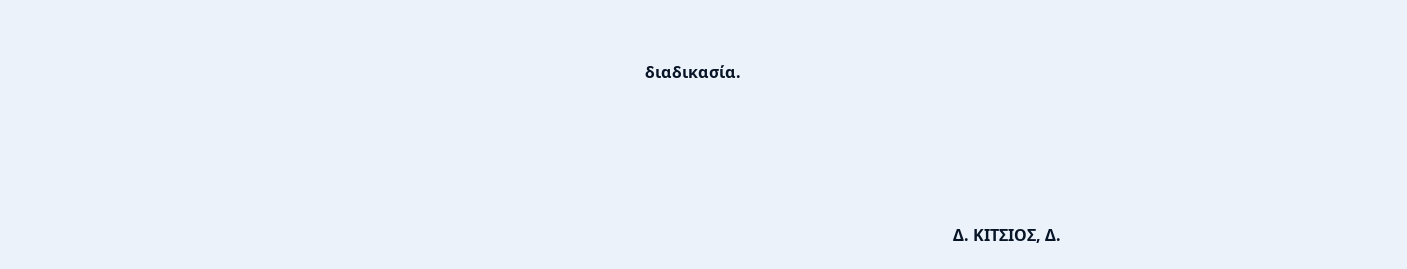διαδικασία.





                                                                             Δ. ΚΙΤΣΙΟΣ, Δ.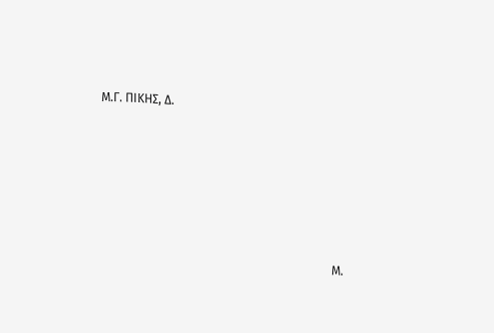Μ.Γ. ΠΙΚΗΣ, Δ.







                                                                             Μ.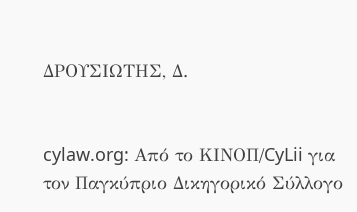ΔΡΟΥΣΙΩΤΗΣ, Δ.


cylaw.org: Από το ΚΙΝOΠ/CyLii για τον Παγκύπριο Δικηγορικό Σύλλογο